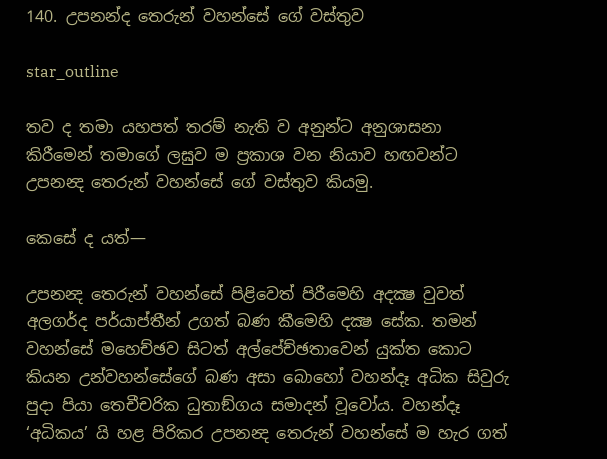140. උපනන්ද තෙරුන් වහන්සේ ගේ වස්තුව

star_outline

තව ද තමා යහපත් තරම් නැති ව අනුන්ට අනුශාසනා කිරීමෙන් තමාගේ ලඝුව ම ප්‍රකාශ වන නියාව හඟවන්ට උපනන්‍ද තෙරුන් වහන්සේ ගේ වස්තුව කියමු.

කෙසේ ද යත්—

උපනන්‍ද තෙරුන් වහන්සේ පිළිවෙත් පිරීමෙහි අදක්‍ෂ වුවත් අලගර්ද පර්යාප්තීන් උගත් බණ කීමෙහි දක්‍ෂ සේක. තමන් වහන්සේ මහෙච්ඡව සිටත් අල්පේච්ඡතාවෙන් යුක්ත කොට කියන උන්වහන්සේගේ බණ අසා බොහෝ වහන්දෑ අධික සිවුරු පුදා පියා තෙචීචරික ධුතාඞ්ගය සමාදන් වූවෝය. වහන්දෑ ‘අධිකය’ යි හළ පිරිකර උපනන්‍ද තෙරුන් වහන්සේ ම හැර ගත්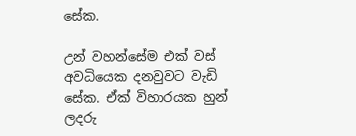සේක.

උන් වහන්සේම එක් වස් අවධියෙක දනවුවට වැඩි සේක. ඒක් විහාරයක හුන් ලදරු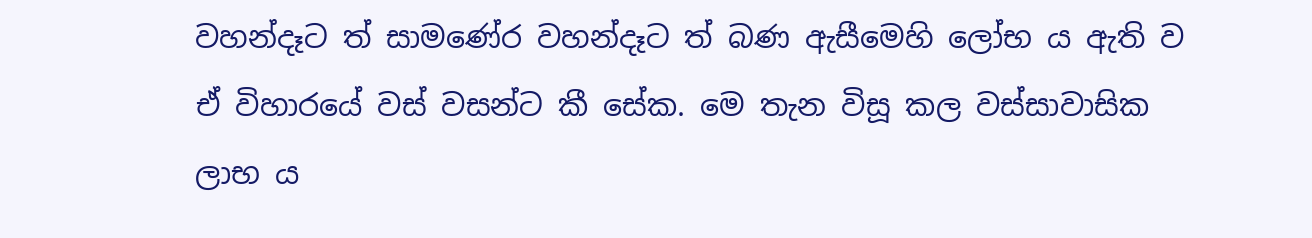වහන්දෑට ත් සාමණේර වහන්දෑට ත් බණ ඇසීමෙහි ලෝභ ය ඇති ව ඒ විහාරයේ වස් වසන්ට කී සේක. මෙ තැන විසූ කල වස්සාවාසික ලාභ ය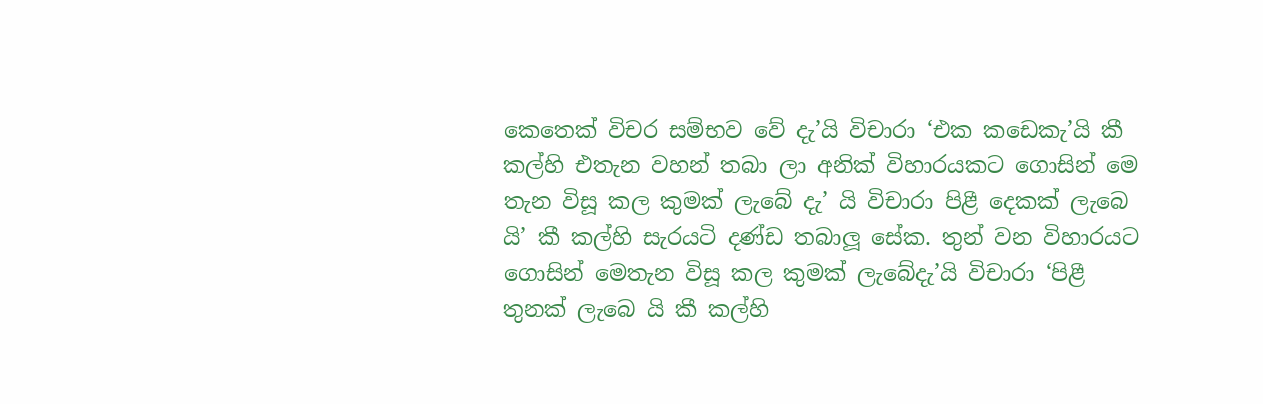කෙතෙක් විචර සම්භව වේ දැ’යි විචාරා ‘එක කඩෙකැ’යි කී කල්හි එතැන වහන් තබා ලා අනික් විහාරයකට ගොසින් මෙ තැන විසූ කල කුමක් ලැබේ දැ’ යි විචාරා පිළී දෙකක් ලැබෙ යි’ කී කල්හි සැරයටි දණ්ඩ තබාලූ සේක. තුන් වන විහාරයට ගොසින් මෙතැන විසූ කල කුමක් ලැබේදැ’යි විචාරා ‘පිළී තුනක් ලැබෙ යි කී කල්හි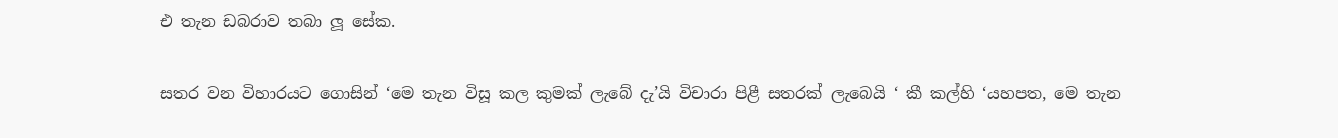එ තැන ඩබරාව තබා ලූ සේක.

සතර වන විහාරයට ගොසින් ‘මෙ තැන විසූ කල කුමක් ලැබේ දැ’යි විචාරා පිළී සතරක් ලැබෙයි ‘ කී කල්හි ‘යහපත, මෙ තැන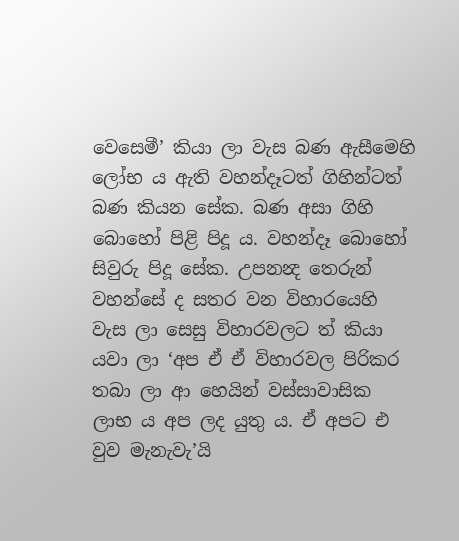වෙසෙමී’ කියා ලා වැස බණ ඇසීමෙහි ලෝභ ය ඇති වහන්දෑටත් ගිහින්ටත් බණ කියන සේක. බණ අසා ගිහි බොහෝ පිළි පිදූ ය. වහන්දෑ බොහෝ සිවුරු පිදූ සේක. උපනන්‍ද තෙරුන් වහන්සේ ද සතර වන විහාරයෙහි වැස ලා සෙසු විහාරවලට ත් කියා යවා ලා ‘අප ඒ ඒ විහාරවල පිරිකර තබා ලා ආ හෙයින් වස්සාවාසික ලාභ ය අප ලද යුතු ය. ඒ අපට එ වුව මැනැවැ’යි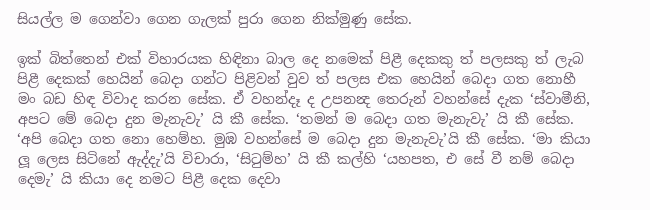සියල්ල ම ගෙන්වා ගෙන ගැලක් පුරා ගෙන නික්මුණු සේක.

ඉක් බිත්තෙන් එක් විහාරයක හිඳිනා බාල දෙ නමෙක් පිළී දෙකකු ත් පලසකු ත් ලැබ පිළී දෙකක් හෙයින් බෙදා ගන්ට පිළිවන් වුව ත් පලස එක හෙයින් බෙදා ගත නොහී මං බඩ හිඳ විවාද කරන සේක. ඒ වහන්දෑ ද උපනන්‍ද තෙරුන් වහන්සේ දැක ‘ස්වාමීනි, අපට මේ බෙදා දුන මැනැවැ’ යි කී සේක. ‘තමන් ම බෙදා ගත මැනැවැ’ යි කී සේක. ‘අපි බෙදා ගත නො හෙම්හ. මුඹ වහන්සේ ම බෙදා දුන මැනැවැ’යි කී සේක. ‘මා කියා ලූ ලෙස සිටිනේ ඇද්දැ’යි විචාරා, ‘සිටුම්හ’ යි කී කල්හි ‘යහපත, එ සේ වී නම් බෙදා දෙමැ’ යි කියා දෙ නමට පිළී දෙක දෙවා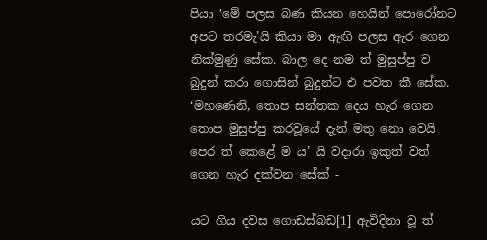පියා ‛මේ පලස බණ කියන හෙයින් පොරෝනට අපට තරමැ’යි කියා මා ඇඟි පලස ඇර ගෙන නික්මුණු සේක. බාල දෙ නම ත් මුසුප්පු ව බුදුන් කරා ගොසින් බුදුන්ට එ පවත කී සේක. ‘මහණෙනි, තොප සන්තක දෙය හැර ගෙන තොප මුසුප්පු කරවූයේ දැන් මතු නො වෙයි පෙර ත් කෙළේ ම ය’ යි වදාරා ඉකුත් වත් ගෙන හැර දක්වන සේක් -

යට ගිය දවස ගොඩස්බඩ[1] ඇවිදිනා වූ ත්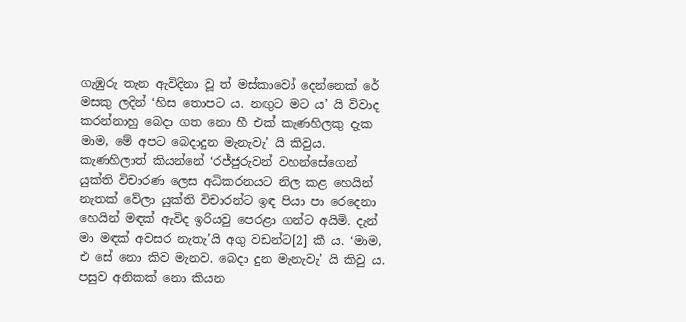ගැඹුරු තැන ඇවිදිනා වූ ත් මස්කාවෝ දෙන්නෙක් රේ මසකු ලදින් ‘හිස තොපට ය. නඟුට මට ය’ යි විවාද කරන්නාහු බෙදා ගත නො හී එක් කැණහිලකු දැක මාම, මේ අපට බෙදාදුන මැනැවැ’ යි කිවුය. කැණහිලාත් කියන්නේ ‘රජ්ජුරුවන් වහන්සේගෙන් යුක්ති විචාරණ ලෙස අධිකරනයට නිල කළ හෙයින් නැතක් වේලා යුක්ති විචාරන්ට ඉඳ පියා පා රෙදෙනා හෙයින් මඳක් ඇවිද ඉරියවු පෙරළා ගන්ට අයිමි. දැන් මා මඳක් අවසර නැතැ’යි අගු වඩන්ට[2] කී ය. ‘මාම, එ සේ නො කිව මැනව. බෙදා දුන මැනැවැ’ යි කිවු ය. පසුව අනිකක් නො කියන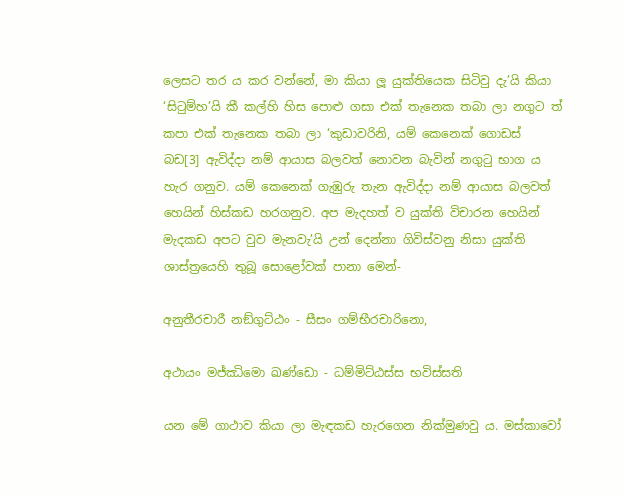ලෙසට තර ය කර වන්නේ, මා කියා ලූ යුක්තියෙක සිටිවු දැ’යි කියා ‘සිටුම්හ’යි කී කල්හි හිස පොළු ගසා එක් තැනෙක තබා ලා නගුට ත් කපා එක් තැනෙක තබා ලා ‘කුඩාවරිනි, යම් කෙනෙක් ගොඩස් බඩ[3] ඇවිද්දා නම් ආයාස බලවත් නොවන බැවින් නගුටු භාග ය හැර ගනුව. යම් කෙනෙක් ගැඹුරු තැන ඇවිද්දා නම් ආයාස බලවත් හෙයින් හිස්කඩ හරගනුව. අප මැදහත් ව යුක්ති විචාරන හෙයින් මැදකඩ අපට වුව මැනවැ’යි උන් දෙන්නා ගිවිස්වනු නිසා යුක්ති ශාස්ත්‍රයෙහි තුබූ සොළෝවක් පානා මෙන්-

අනුතීරචාරී නඞ්ගුට්ඨං - සීසං ගම්භීරචාරිනො,

අථායං මජ්ඣිමො ඛණ්ඩො - ධම්මිට්ඨස්ස භවිස්සති

යන මේ ගාථාව කියා ලා මැඳකඩ හැරගෙන නික්මුණවු ය. මස්කාවෝ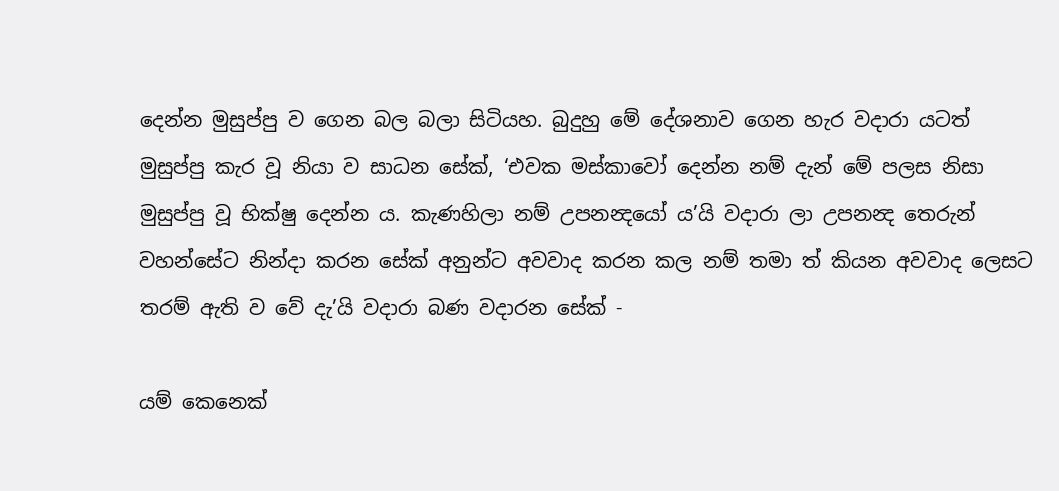දෙන්න මුසුප්පු ව ගෙන බල බලා සිටියහ. බුදුහු මේ දේශනාව ගෙන හැර වදාරා යටත් මුසුප්පු කැර වූ නියා ව සාධන සේක්, ‘එවක මස්කාවෝ දෙන්න නම් දැන් මේ පලස නිසා මුසුප්පු වූ භික්ෂු දෙන්න ය. කැණහිලා නම් උපනන්‍දයෝ ය’යි වදාරා ලා උපනන්‍ද තෙරුන් වහන්සේට නින්දා කරන සේක් අනුන්ට අවවාද කරන කල නම් තමා ත් කියන අවවාද ලෙසට තරම් ඇති ව වේ දැ’යි වදාරා බණ වදාරන සේක් -

යම් කෙනෙක්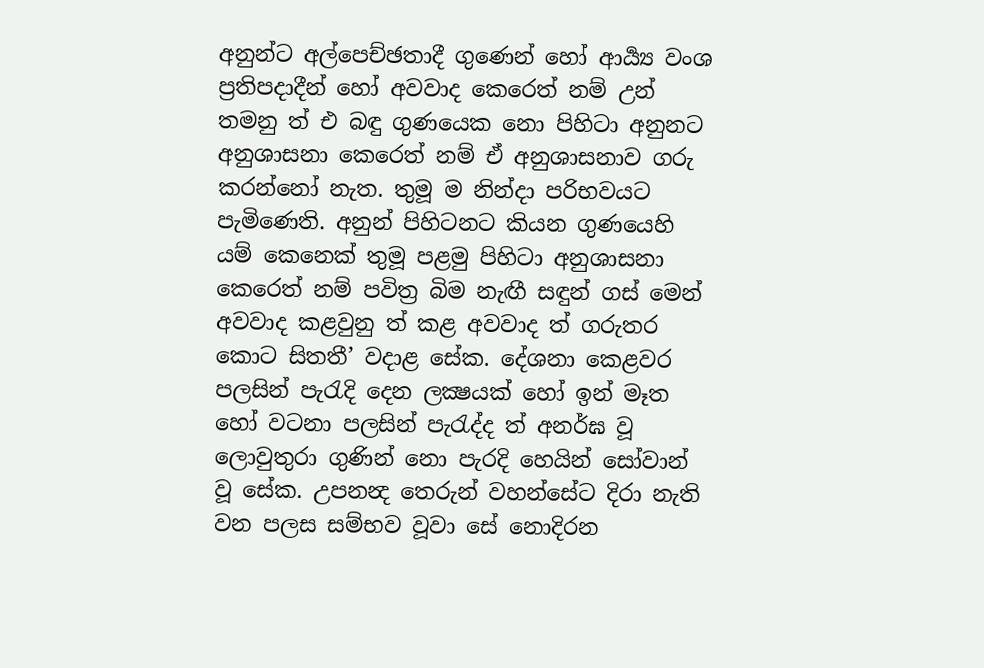අනුන්ට අල්පෙච්ඡතාදී ගුණෙන් හෝ ආර්‍ය්‍ය වංශ ප්‍රතිපදාදීන් හෝ අවවාද කෙරෙත් නම් උන් තමනු ත් එ බඳු ගුණයෙක නො පිහිටා අනුනට අනුශාසනා කෙරෙත් නම් ඒ අනුශාසනාව ගරු කරන්නෝ නැත. තුමූ ම නින්දා පරිභවයට පැමිණෙති. අනුන් පිහිටනට කියන ගුණයෙහි යම් කෙනෙක් තුමූ පළමු පිහිටා අනුශාසනා කෙරෙත් නම් පවිත්‍ර බිම නැඟී සඳුන් ගස් මෙන් අවවාද කළවුනු ත් කළ අවවාද ත් ගරුතර කොට සිතතී’ වදාළ සේක. දේශනා කෙළවර පලසින් පැරැදි දෙන ලක්‍ෂයක් හෝ ඉන් මෑත හෝ වටනා පලසින් පැරැද්ද ත් අනර්ඝ වූ ලොවුතුරා ගුණින් නො පැරදි හෙයින් සෝවාන් වූ සේක. උපනන්‍ද තෙරුන් වහන්සේට දිරා නැති වන පලස සම්භව වූවා සේ නොදිරන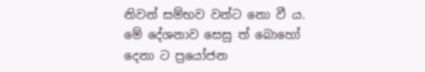නිවන් සම්භව වන්ට නො වී ය. මේ දේශනාව සෙසු ත් බොහෝ දෙනා ට ප්‍රයෝජන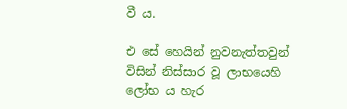වී ය.

එ සේ හෙයින් නුවනැත්තවුන් විසින් නිස්සාර වූ ලාභයෙහි ලෝභ ය හැර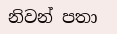නිවන් පතා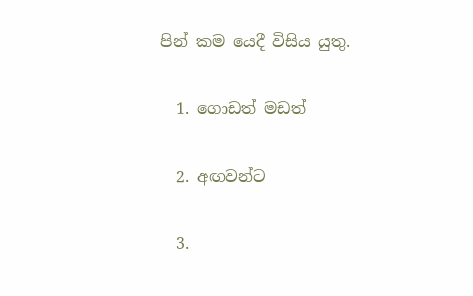පින් කම යෙදී විසිය යුතු.

  1. ගොඩත් මඩත්

  2. අඟවන්ට

  3.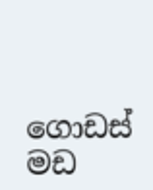ගොඩස් මඩ